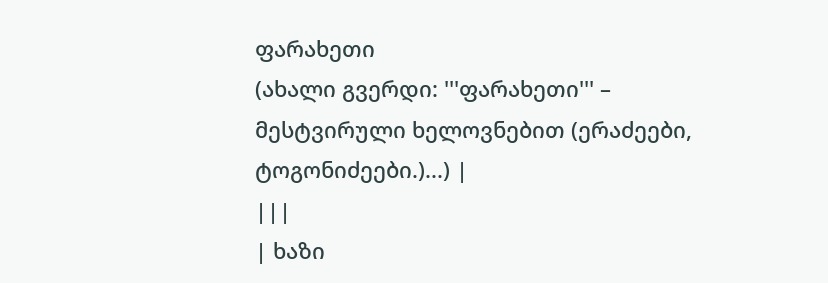ფარახეთი
(ახალი გვერდი: '''ფარახეთი''' – მესტვირული ხელოვნებით (ერაძეები, ტოგონიძეები.)...) |
|||
| ხაზი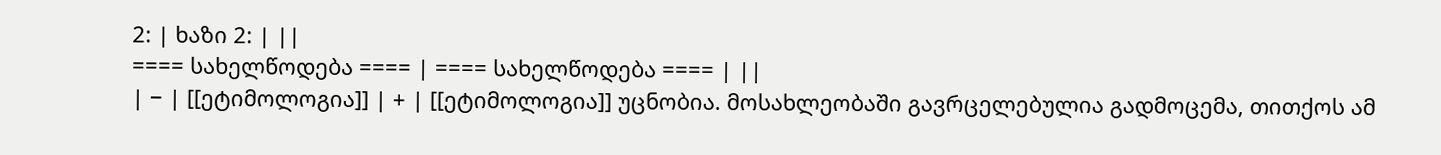2: | ხაზი 2: | ||
==== სახელწოდება ==== | ==== სახელწოდება ==== | ||
| − | [[ეტიმოლოგია]] | + | [[ეტიმოლოგია]] უცნობია. მოსახლეობაში გავრცელებულია გადმოცემა, თითქოს ამ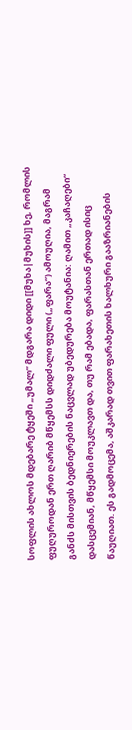სოფლის ახლოს მდებარე ტყეში „უმალ“ მდგარა დიდი [[მუხა|მუხის]] ხე, რომლის ფუღუროდან ერთ ღარიბ მწყემსს დიდძალი ფული („ფარა“) ამოუღია, მაგრამ განძს მისთვის ბედნიერების ნაცვლად უბედურება მოუტანია: ღამით „კაჩაღები“ დასცემიან, მწყემსი მოუკლავთ და, თუ რამ ებადა, ფარასთან ერთად ისიც წაუღიათ. ეს გადმოცემა, აშკარად თვით ფარახეთის ხალხური გააზრიანების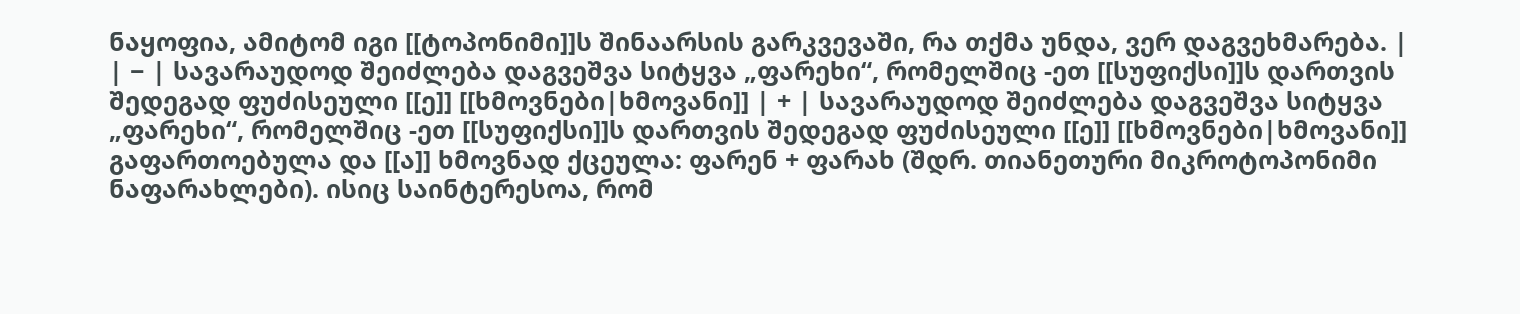ნაყოფია, ამიტომ იგი [[ტოპონიმი]]ს შინაარსის გარკვევაში, რა თქმა უნდა, ვერ დაგვეხმარება. |
| − | სავარაუდოდ შეიძლება დაგვეშვა სიტყვა „ფარეხი“, რომელშიც -ეთ [[სუფიქსი]]ს დართვის შედეგად ფუძისეული [[ე]] [[ხმოვნები|ხმოვანი]] | + | სავარაუდოდ შეიძლება დაგვეშვა სიტყვა „ფარეხი“, რომელშიც -ეთ [[სუფიქსი]]ს დართვის შედეგად ფუძისეული [[ე]] [[ხმოვნები|ხმოვანი]] გაფართოებულა და [[ა]] ხმოვნად ქცეულა: ფარენ + ფარახ (შდრ. თიანეთური მიკროტოპონიმი ნაფარახლები). ისიც საინტერესოა, რომ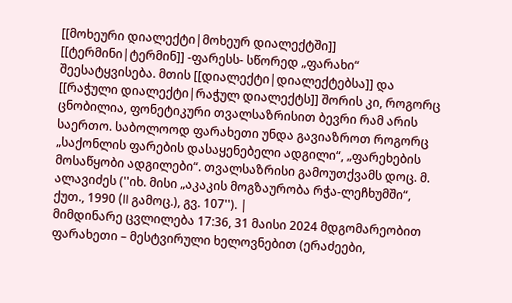[[მოხეური დიალექტი|მოხეურ დიალექტში]] [[ტერმინი|ტერმინ]] -ფარესს- სწორედ „ფარახი“ შეესატყვისება. მთის [[დიალექტი|დიალექტებსა]] და [[რაჭული დიალექტი|რაჭულ დიალექტს]] შორის კი, როგორც ცნობილია, ფონეტიკური თვალსაზრისით ბევრი რამ არის საერთო. საბოლოოდ ფარახეთი უნდა გავიაზროთ როგორც „საქონლის ფარების დასაყენებელი ადგილი“, „ფარეხების მოსაწყობი ადგილები“. თვალსაზრისი გამოუთქვამს დოც. მ. ალავიძეს (''იხ. მისი „აკაკის მოგზაურობა რჭა-ლეჩხუმში“, ქუთ., 1990 (II გამოც.), გვ. 107''). |
მიმდინარე ცვლილება 17:36, 31 მაისი 2024 მდგომარეობით
ფარახეთი – მესტვირული ხელოვნებით (ერაძეები,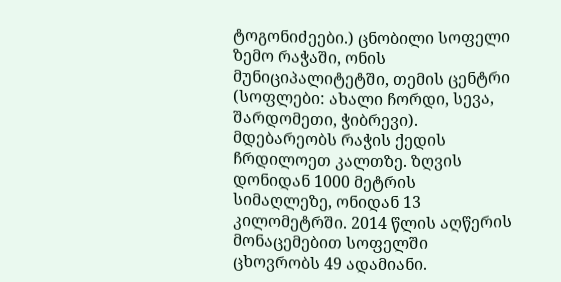ტოგონიძეები.) ცნობილი სოფელი ზემო რაჭაში, ონის მუნიციპალიტეტში, თემის ცენტრი (სოფლები: ახალი ჩორდი, სევა, შარდომეთი, ჭიბრევი). მდებარეობს რაჭის ქედის ჩრდილოეთ კალთზე. ზღვის დონიდან 1000 მეტრის სიმაღლეზე, ონიდან 13 კილომეტრში. 2014 წლის აღწერის მონაცემებით სოფელში ცხოვრობს 49 ადამიანი.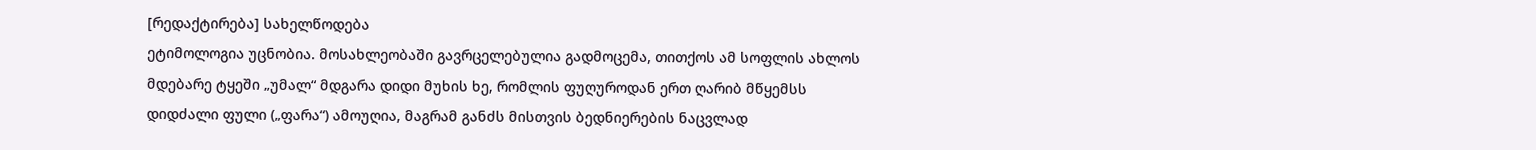[რედაქტირება] სახელწოდება
ეტიმოლოგია უცნობია. მოსახლეობაში გავრცელებულია გადმოცემა, თითქოს ამ სოფლის ახლოს მდებარე ტყეში „უმალ“ მდგარა დიდი მუხის ხე, რომლის ფუღუროდან ერთ ღარიბ მწყემსს დიდძალი ფული („ფარა“) ამოუღია, მაგრამ განძს მისთვის ბედნიერების ნაცვლად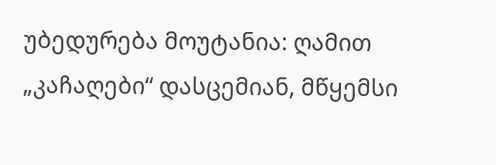უბედურება მოუტანია: ღამით „კაჩაღები“ დასცემიან, მწყემსი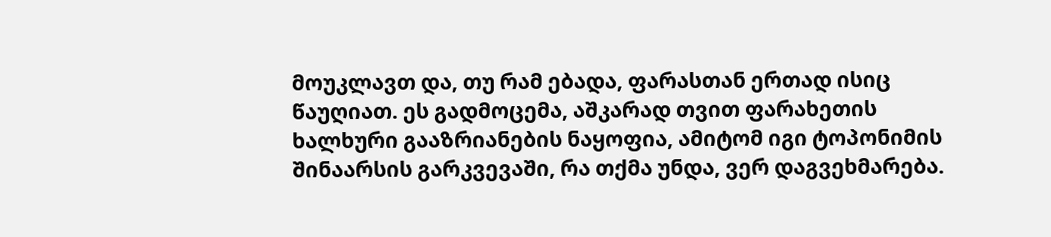მოუკლავთ და, თუ რამ ებადა, ფარასთან ერთად ისიც წაუღიათ. ეს გადმოცემა, აშკარად თვით ფარახეთის ხალხური გააზრიანების ნაყოფია, ამიტომ იგი ტოპონიმის შინაარსის გარკვევაში, რა თქმა უნდა, ვერ დაგვეხმარება.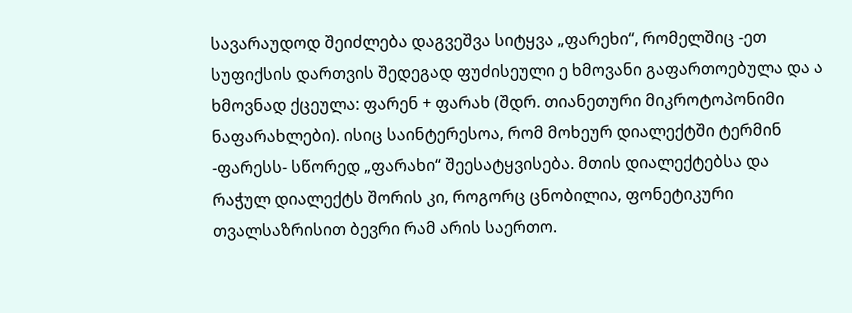სავარაუდოდ შეიძლება დაგვეშვა სიტყვა „ფარეხი“, რომელშიც -ეთ სუფიქსის დართვის შედეგად ფუძისეული ე ხმოვანი გაფართოებულა და ა ხმოვნად ქცეულა: ფარენ + ფარახ (შდრ. თიანეთური მიკროტოპონიმი ნაფარახლები). ისიც საინტერესოა, რომ მოხეურ დიალექტში ტერმინ -ფარესს- სწორედ „ფარახი“ შეესატყვისება. მთის დიალექტებსა და რაჭულ დიალექტს შორის კი, როგორც ცნობილია, ფონეტიკური თვალსაზრისით ბევრი რამ არის საერთო.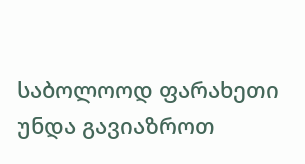საბოლოოდ ფარახეთი უნდა გავიაზროთ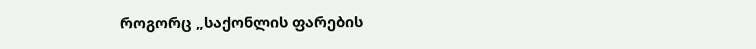როგორც „საქონლის ფარების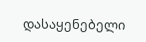დასაყენებელი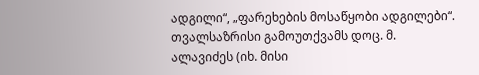ადგილი“, „ფარეხების მოსაწყობი ადგილები“. თვალსაზრისი გამოუთქვამს დოც. მ. ალავიძეს (იხ. მისი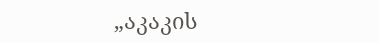„აკაკის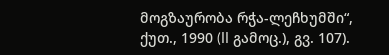მოგზაურობა რჭა-ლეჩხუმში“, ქუთ., 1990 (II გამოც.), გვ. 107).